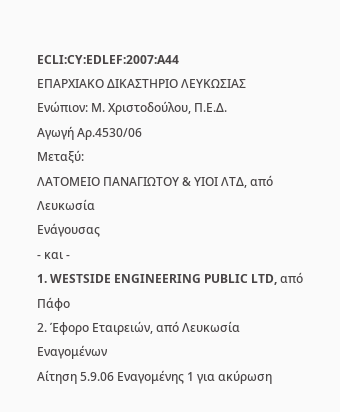ECLI:CY:EDLEF:2007:A44
ΕΠΑΡΧΙΑΚΟ ΔΙΚΑΣΤΗΡΙΟ ΛΕΥΚΩΣΙΑΣ
Ενώπιον: Μ. Χριστοδούλου, Π.Ε.Δ.
Αγωγή Αρ.4530/06
Μεταξύ:
ΛΑΤΟΜΕΙΟ ΠΑΝΑΓΙΩΤΟΥ & ΥΙΟΙ ΛΤΔ, από Λευκωσία
Ενάγουσας
- και -
1. WESTSIDE ENGINEERING PUBLIC LTD, από Πάφο
2. Έφορο Εταιρειών, από Λευκωσία
Εναγομένων
Αίτηση 5.9.06 Εναγομένης 1 για ακύρωση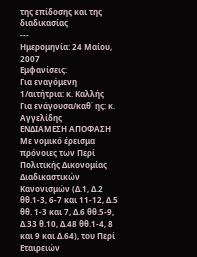της επίδοσης και της διαδικασίας
---
Ημερομηνία: 24 Μαίου, 2007
Εμφανίσεις:
Για εναγόμενη 1/αιτήτρια: κ. Καλλής
Για ενάγουσα/καθ΄ ης: κ. Αγγελίδης
ΕΝΔΙΑΜΕΣΗ ΑΠΟΦΑΣΗ
Με νομικό έρεισμα πρόνοιες των Περί Πολιτικής Δικονομίας Διαδικαστικών Κανονισμών (Δ.1, Δ.2 θθ.1-3, 6-7 και 11-12, Δ.5 θθ. 1-3 και 7, Δ.6 θθ.5-9, Δ.33 θ.10, Δ.48 θθ.1-4, 8 και 9 και Δ.64), του Περί Εταιρειών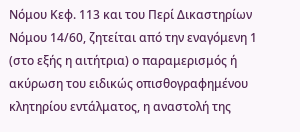Νόμου Κεφ. 113 και του Περί Δικαστηρίων Νόμου 14/60, ζητείται από την εναγόμενη 1 (στο εξής η αιτήτρια) ο παραμερισμός ή ακύρωση του ειδικώς οπισθογραφημένου κλητηρίου εντάλματος, η αναστολή της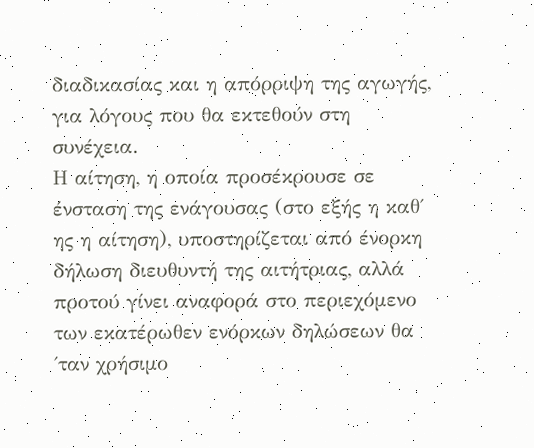διαδικασίας και η απόρριψη της αγωγής, για λόγους που θα εκτεθούν στη συνέχεια.
Η αίτηση, η οποία προσέκρουσε σε ένσταση της ενάγουσας (στο εξής η καθ΄ ης η αίτηση), υποστηρίζεται από ένορκη δήλωση διευθυντή της αιτήτριας, αλλά προτού γίνει αναφορά στο περιεχόμενο των εκατέρωθεν ενόρκων δηλώσεων θα ΄ταν χρήσιμο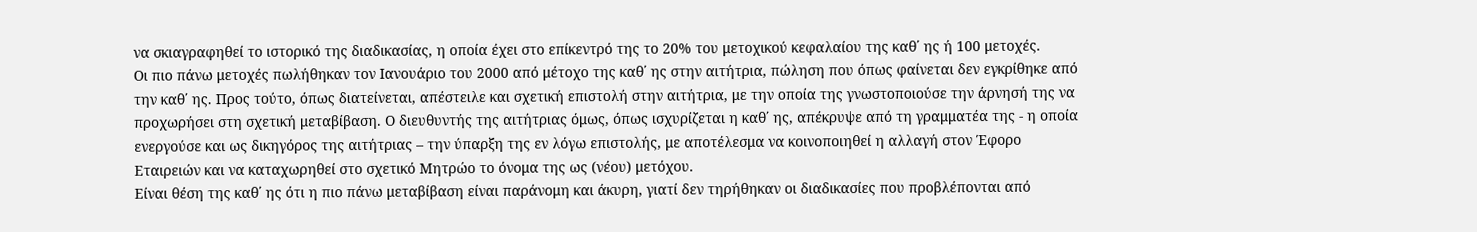να σκιαγραφηθεί το ιστορικό της διαδικασίας, η οποία έχει στο επίκεντρό της το 20% του μετοχικού κεφαλαίου της καθ΄ ης ή 100 μετοχές.
Οι πιο πάνω μετοχές πωλήθηκαν τον Ιανουάριο του 2000 από μέτοχο της καθ΄ ης στην αιτήτρια, πώληση που όπως φαίνεται δεν εγκρίθηκε από την καθ΄ ης. Προς τούτο, όπως διατείνεται, απέστειλε και σχετική επιστολή στην αιτήτρια, με την οποία της γνωστοποιούσε την άρνησή της να προχωρήσει στη σχετική μεταβίβαση. Ο διευθυντής της αιτήτριας όμως, όπως ισχυρίζεται η καθ΄ ης, απέκρυψε από τη γραμματέα της - η οποία ενεργούσε και ως δικηγόρος της αιτήτριας – την ύπαρξη της εν λόγω επιστολής, με αποτέλεσμα να κοινοποιηθεί η αλλαγή στον Έφορο Εταιρειών και να καταχωρηθεί στο σχετικό Μητρώο το όνομα της ως (νέου) μετόχου.
Είναι θέση της καθ΄ ης ότι η πιο πάνω μεταβίβαση είναι παράνομη και άκυρη, γιατί δεν τηρήθηκαν οι διαδικασίες που προβλέπονται από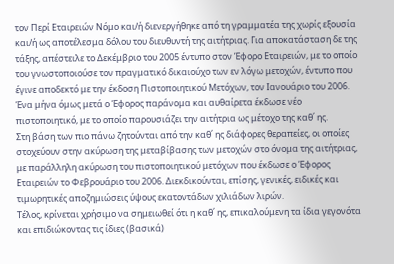τον Περί Εταιρειών Νόμο και/ή διενεργήθηκε από τη γραμματέα της χωρίς εξουσία και/ή ως αποτέλεσμα δόλου του διευθυντή της αιτήτριας. Για αποκατάσταση δε της τάξης, απέστειλε το Δεκέμβριο του 2005 έντυπο στον Έφορο Εταιρειών, με το οποίο του γνωστοποιούσε τον πραγματικό δικαιούχο των εν λόγω μετοχών, έντυπο που έγινε αποδεκτό με την έκδοση Πιστοποιητικού Μετόχων, τον Ιανουάριο του 2006. Ένα μήνα όμως μετά ο Έφορος παράνομα και αυθαίρετα έκδωσε νέο πιστοποιητικό, με το οποίο παρουσιάζει την αιτήτρια ως μέτοχο της καθ΄ ης.
Στη βάση των πιο πάνω ζητούνται από την καθ΄ ης διάφορες θεραπείες, οι οποίες στοχεύουν στην ακύρωση της μεταβίβασης των μετοχών στο όνομα της αιτήτριας, με παράλληλη ακύρωση του πιστοποιητικού μετόχων που έκδωσε ο Έφορος Εταιρειών το Φεβρουάριο του 2006. Διεκδικούνται, επίσης, γενικές, ειδικές και τιμωρητικές αποζημιώσεις ύψους εκατοντάδων χιλιάδων λιρών.
Τέλος, κρίνεται χρήσιμο να σημειωθεί ότι η καθ΄ ης, επικαλούμενη τα ίδια γεγονότα και επιδιώκοντας τις ίδιες (βασικά)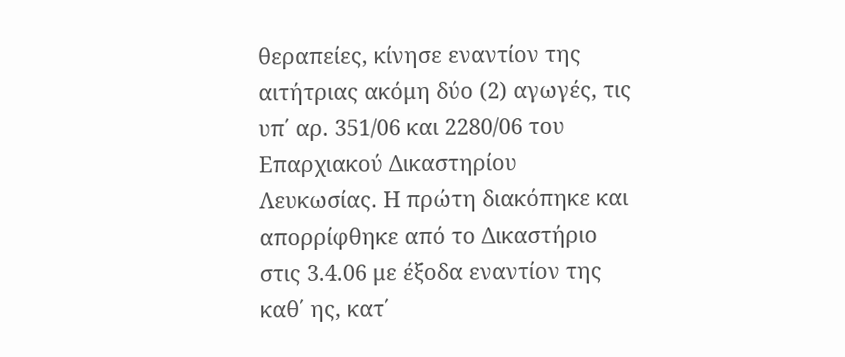θεραπείες, κίνησε εναντίον της αιτήτριας ακόμη δύο (2) αγωγές, τις υπ΄ αρ. 351/06 και 2280/06 του Επαρχιακού Δικαστηρίου Λευκωσίας. Η πρώτη διακόπηκε και απορρίφθηκε από το Δικαστήριο στις 3.4.06 με έξοδα εναντίον της καθ΄ ης, κατ΄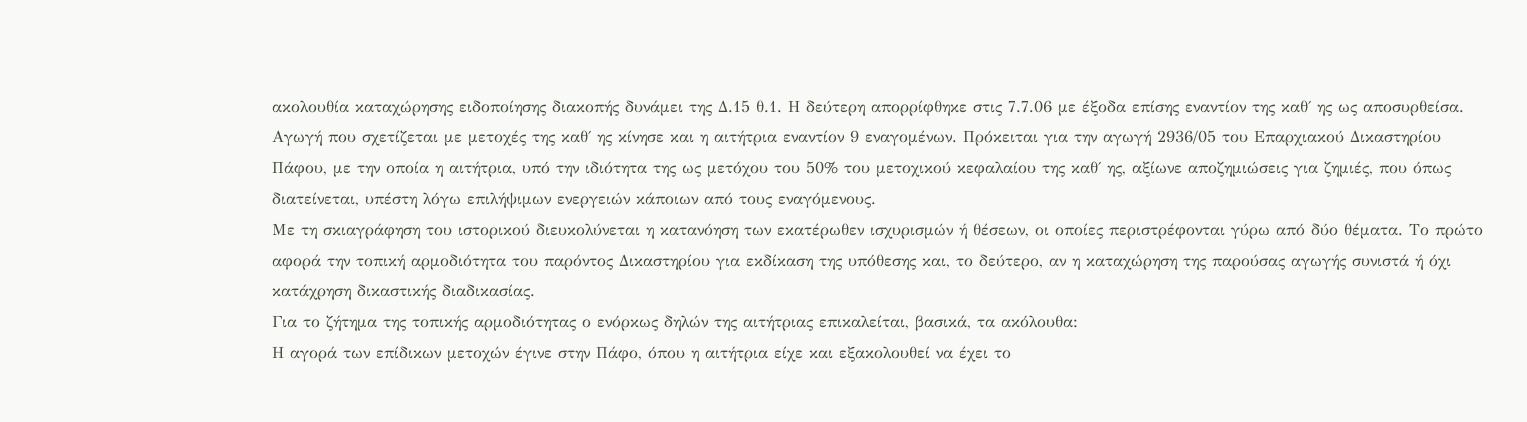ακολουθία καταχώρησης ειδοποίησης διακοπής δυνάμει της Δ.15 θ.1. Η δεύτερη απορρίφθηκε στις 7.7.06 με έξοδα επίσης εναντίον της καθ΄ ης ως αποσυρθείσα. Αγωγή που σχετίζεται με μετοχές της καθ΄ ης κίνησε και η αιτήτρια εναντίον 9 εναγομένων. Πρόκειται για την αγωγή 2936/05 του Επαρχιακού Δικαστηρίου Πάφου, με την οποία η αιτήτρια, υπό την ιδιότητα της ως μετόχου του 50% του μετοχικού κεφαλαίου της καθ΄ ης, αξίωνε αποζημιώσεις για ζημιές, που όπως διατείνεται, υπέστη λόγω επιλήψιμων ενεργειών κάποιων από τους εναγόμενους.
Mε τη σκιαγράφηση του ιστορικού διευκολύνεται η κατανόηση των εκατέρωθεν ισχυρισμών ή θέσεων, οι οποίες περιστρέφονται γύρω από δύο θέματα. Το πρώτο αφορά την τοπική αρμοδιότητα του παρόντος Δικαστηρίου για εκδίκαση της υπόθεσης και, το δεύτερο, αν η καταχώρηση της παρούσας αγωγής συνιστά ή όχι κατάχρηση δικαστικής διαδικασίας.
Για το ζήτημα της τοπικής αρμοδιότητας ο ενόρκως δηλών της αιτήτριας επικαλείται, βασικά, τα ακόλουθα:
Η αγορά των επίδικων μετοχών έγινε στην Πάφο, όπου η αιτήτρια είχε και εξακολουθεί να έχει το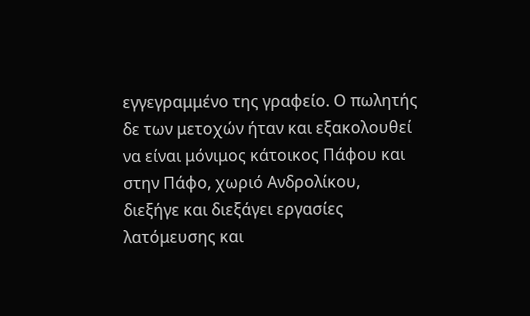εγγεγραμμένο της γραφείο. Ο πωλητής δε των μετοχών ήταν και εξακολουθεί να είναι μόνιμος κάτοικος Πάφου και στην Πάφο, χωριό Ανδρολίκου, διεξήγε και διεξάγει εργασίες λατόμευσης και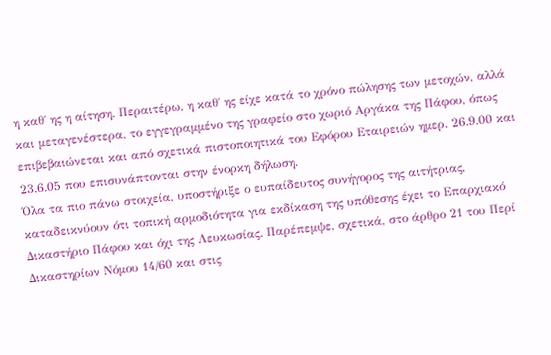η καθ΄ ης η αίτηση. Περαιτέρω, η καθ΄ ης είχε κατά το χρόνο πώλησης των μετοχών, αλλά και μεταγενέστερα, το εγγεγραμμένο της γραφείο στο χωριό Αργάκα της Πάφου, όπως επιβεβαιώνεται και από σχετικά πιστοποιητικά του Εφόρου Εταιρειών ημερ. 26.9.00 και 23.6.05 που επισυνάπτονται στην ένορκη δήλωση.
Όλα τα πιο πάνω στοιχεία, υποστήριξε ο ευπαίδευτος συνήγορος της αιτήτριας, καταδεικνύουν ότι τοπική αρμοδιότητα για εκδίκαση της υπόθεσης έχει το Επαρχιακό Δικαστήριο Πάφου και όχι της Λευκωσίας. Παρέπεμψε, σχετικά, στο άρθρο 21 του Περί Δικαστηρίων Νόμου 14/60 και στις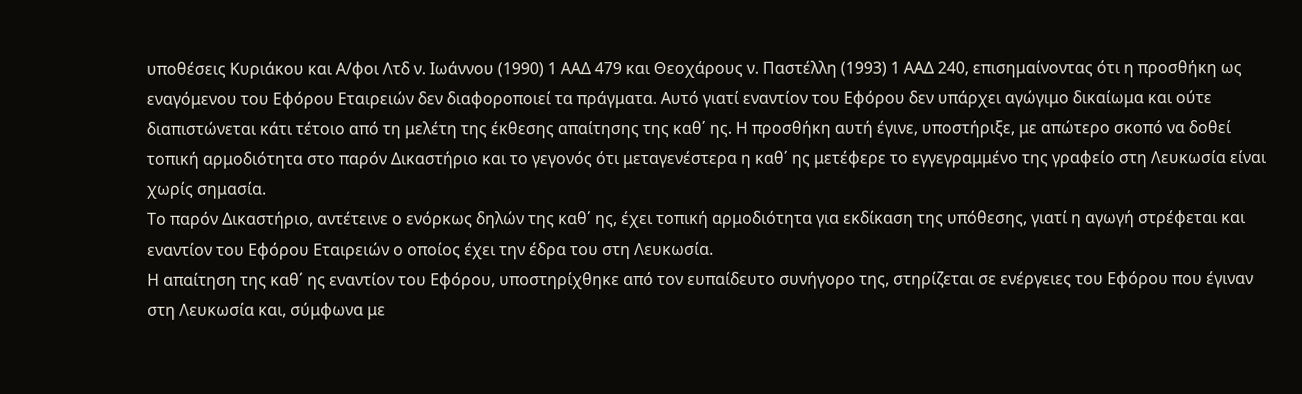υποθέσεις Κυριάκου και Α/φοι Λτδ ν. Ιωάννου (1990) 1 ΑΑΔ 479 και Θεοχάρους ν. Παστέλλη (1993) 1 ΑΑΔ 240, επισημαίνοντας ότι η προσθήκη ως εναγόμενου του Εφόρου Εταιρειών δεν διαφοροποιεί τα πράγματα. Αυτό γιατί εναντίον του Εφόρου δεν υπάρχει αγώγιμο δικαίωμα και ούτε διαπιστώνεται κάτι τέτοιο από τη μελέτη της έκθεσης απαίτησης της καθ΄ ης. Η προσθήκη αυτή έγινε, υποστήριξε, με απώτερο σκοπό να δοθεί τοπική αρμοδιότητα στο παρόν Δικαστήριο και το γεγονός ότι μεταγενέστερα η καθ΄ ης μετέφερε το εγγεγραμμένο της γραφείο στη Λευκωσία είναι χωρίς σημασία.
Το παρόν Δικαστήριο, αντέτεινε ο ενόρκως δηλών της καθ΄ ης, έχει τοπική αρμοδιότητα για εκδίκαση της υπόθεσης, γιατί η αγωγή στρέφεται και εναντίον του Εφόρου Εταιρειών ο οποίος έχει την έδρα του στη Λευκωσία.
Η απαίτηση της καθ΄ ης εναντίον του Εφόρου, υποστηρίχθηκε από τον ευπαίδευτο συνήγορο της, στηρίζεται σε ενέργειες του Εφόρου που έγιναν στη Λευκωσία και, σύμφωνα με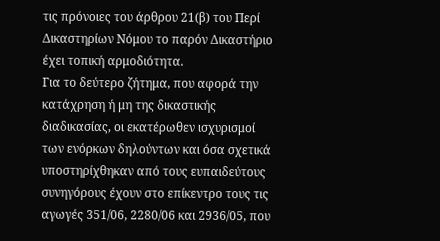τις πρόνοιες του άρθρου 21(β) του Περί Δικαστηρίων Νόμου το παρόν Δικαστήριο έχει τοπική αρμοδιότητα.
Για το δεύτερο ζήτημα, που αφορά την κατάχρηση ή μη της δικαστικής διαδικασίας, οι εκατέρωθεν ισχυρισμοί των ενόρκων δηλούντων και όσα σχετικά υποστηρίχθηκαν από τους ευπαιδεύτους συνηγόρους έχουν στο επίκεντρο τους τις αγωγές 351/06, 2280/06 και 2936/05, που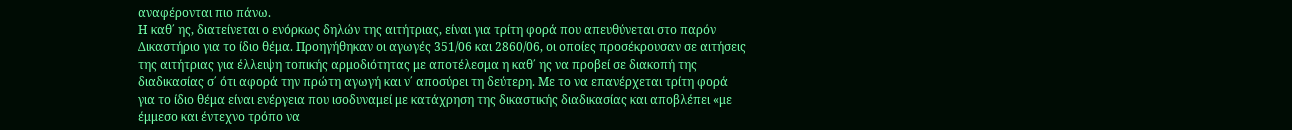αναφέρονται πιο πάνω.
Η καθ΄ ης, διατείνεται ο ενόρκως δηλών της αιτήτριας, είναι για τρίτη φορά που απευθύνεται στο παρόν Δικαστήριο για το ίδιο θέμα. Προηγήθηκαν οι αγωγές 351/06 και 2860/06, οι οποίες προσέκρουσαν σε αιτήσεις της αιτήτριας για έλλειψη τοπικής αρμοδιότητας με αποτέλεσμα η καθ΄ ης να προβεί σε διακοπή της διαδικασίας σ΄ ότι αφορά την πρώτη αγωγή και ν΄ αποσύρει τη δεύτερη. Με το να επανέρχεται τρίτη φορά για το ίδιο θέμα είναι ενέργεια που ισοδυναμεί με κατάχρηση της δικαστικής διαδικασίας και αποβλέπει «με έμμεσο και έντεχνο τρόπο να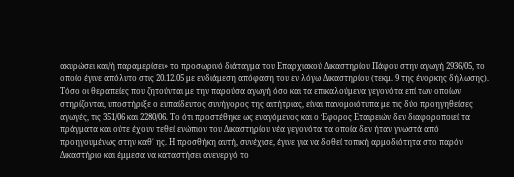ακυρώσει και/ή παραμερίσει» το προσωρινό διάταγμα του Επαρχιακού Δικαστηρίου Πάφου στην αγωγή 2936/05, το οποίο έγινε απόλυτο στις 20.12.05 με ενδιάμεση απόφαση του εν λόγω Δικαστηρίου (τεκμ. 9 της ένορκης δήλωσης).
Τόσο οι θεραπείες που ζητούνται με την παρούσα αγωγή όσο και τα επικαλούμενα γεγονότα επί των οποίων στηρίζονται, υποστήριξε ο ευπαίδευτος συνήγορος της αιτήτριας, είναι πανομοιότυπα με τις δύο προηγηθείσες αγωγές, τις 351/06 και 2280/06. Το ότι προστέθηκε ως εναγόμενος και ο Έφορος Εταιρειών δεν διαφοροποιεί τα πράγματα και ούτε έχουν τεθεί ενώπιον του Δικαστηρίου νέα γεγονότα τα οποία δεν ήταν γνωστά από προηγουμένως στην καθ΄ ης. Η προσθήκη αυτή, συνέχισε, έγινε για να δοθεί τοπική αρμοδιότητα στο παρόν Δικαστήριο και έμμεσα να καταστήσει ανενεργό το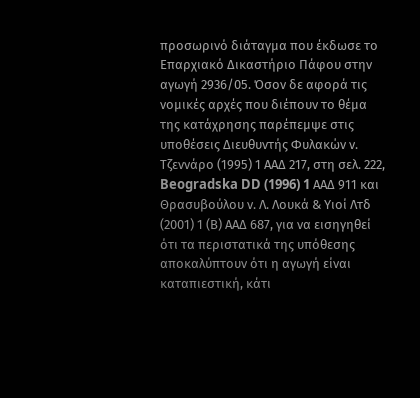προσωρινό διάταγμα που έκδωσε το Επαρχιακό Δικαστήριο Πάφου στην αγωγή 2936/05. Όσον δε αφορά τις νομικές αρχές που διέπουν το θέμα της κατάχρησης παρέπεμψε στις υποθέσεις Διευθυντής Φυλακών ν. Τζεννάρο (1995) 1 ΑΑΔ 217, στη σελ. 222, Beogradska DD (1996) 1 AAΔ 911 και Θρασυβούλου ν. Λ. Λουκά & Υιοί Λτδ (2001) 1 (Β) ΑΑΔ 687, για να εισηγηθεί ότι τα περιστατικά της υπόθεσης αποκαλύπτουν ότι η αγωγή είναι καταπιεστική, κάτι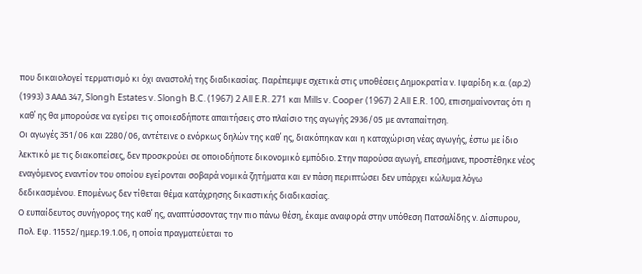που δικαιολογεί τερματισμό κι όχι αναστολή της διαδικασίας. Παρέπεμψε σχετικά στις υποθέσεις Δημοκρατία ν. Ιψαρίδη κ.α. (αρ.2) (1993) 3 ΑΑΔ 347, Slongh Estates v. Slongh B.C. (1967) 2 All E.R. 271 και Mills v. Cooper (1967) 2 All E.R. 100, επισημαίνοντας ότι η καθ΄ ης θα μπορούσε να εγείρει τις οποιεσδήποτε απαιτήσεις στο πλαίσιο της αγωγής 2936/05 με ανταπαίτηση.
Οι αγωγές 351/06 και 2280/06, αντέτεινε ο ενόρκως δηλών της καθ΄ ης, διακόπηκαν και η καταχώριση νέας αγωγής, έστω με ίδιο λεκτικό με τις διακοπείσες, δεν προσκρούει σε οποιοδήποτε δικονομικό εμπόδιο. Στην παρούσα αγωγή, επεσήμανε, προστέθηκε νέος εναγόμενος εναντίον του οποίου εγείρονται σοβαρά νομικά ζητήματα και εν πάση περιπτώσει δεν υπάρχει κώλυμα λόγω δεδικασμένου. Επομένως δεν τίθεται θέμα κατάχρησης δικαστικής διαδικασίας.
Ο ευπαίδευτος συνήγορος της καθ΄ ης, αναπτύσσοντας την πιο πάνω θέση, έκαμε αναφορά στην υπόθεση Πατσαλίδης ν. Δίσπυρου, Πολ. Εφ. 11552/ημερ.19.1.06, η οποία πραγματεύεται το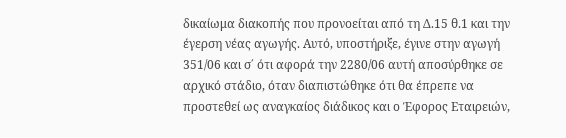δικαίωμα διακοπής που προνοείται από τη Δ.15 θ.1 και την έγερση νέας αγωγής. Αυτό, υποστήριξε, έγινε στην αγωγή 351/06 και σ΄ ότι αφορά την 2280/06 αυτή αποσύρθηκε σε αρχικό στάδιο, όταν διαπιστώθηκε ότι θα έπρεπε να προστεθεί ως αναγκαίος διάδικος και ο Έφορος Εταιρειών,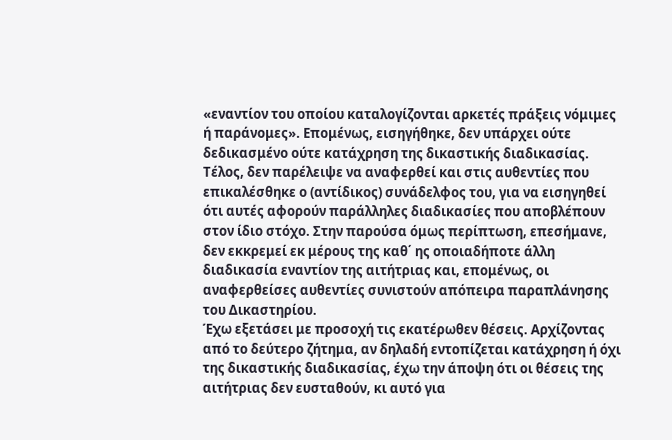«εναντίον του οποίου καταλογίζονται αρκετές πράξεις νόμιμες ή παράνομες». Επομένως, εισηγήθηκε, δεν υπάρχει ούτε δεδικασμένο ούτε κατάχρηση της δικαστικής διαδικασίας. Τέλος, δεν παρέλειψε να αναφερθεί και στις αυθεντίες που επικαλέσθηκε ο (αντίδικος) συνάδελφος του, για να εισηγηθεί ότι αυτές αφορούν παράλληλες διαδικασίες που αποβλέπουν στον ίδιο στόχο. Στην παρούσα όμως περίπτωση, επεσήμανε, δεν εκκρεμεί εκ μέρους της καθ΄ ης οποιαδήποτε άλλη διαδικασία εναντίον της αιτήτριας και, επομένως, οι αναφερθείσες αυθεντίες συνιστούν απόπειρα παραπλάνησης του Δικαστηρίου.
Έχω εξετάσει με προσοχή τις εκατέρωθεν θέσεις. Αρχίζοντας από το δεύτερο ζήτημα, αν δηλαδή εντοπίζεται κατάχρηση ή όχι της δικαστικής διαδικασίας, έχω την άποψη ότι οι θέσεις της αιτήτριας δεν ευσταθούν, κι αυτό για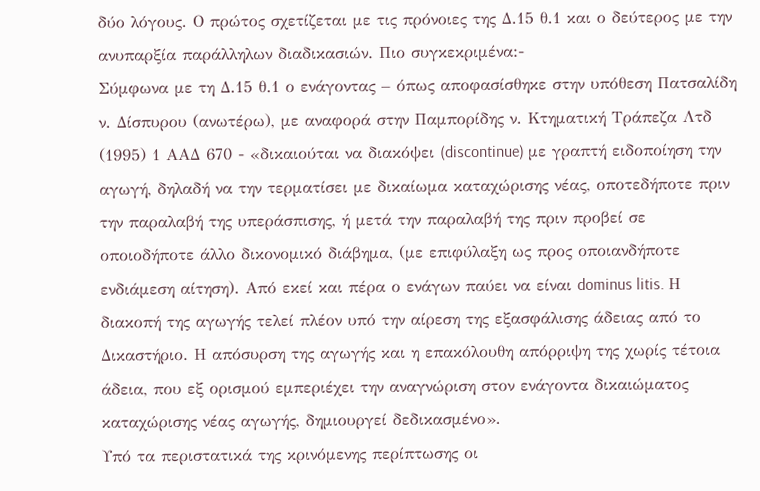δύο λόγους. Ο πρώτος σχετίζεται με τις πρόνοιες της Δ.15 θ.1 και ο δεύτερος με την ανυπαρξία παράλληλων διαδικασιών. Πιο συγκεκριμένα:-
Σύμφωνα με τη Δ.15 θ.1 ο ενάγοντας – όπως αποφασίσθηκε στην υπόθεση Πατσαλίδη ν. Δίσπυρου (ανωτέρω), με αναφορά στην Παμπορίδης ν. Κτηματική Τράπεζα Λτδ (1995) 1 ΑΑΔ 670 - «δικαιούται να διακόψει (discontinue) με γραπτή ειδοποίηση την αγωγή, δηλαδή να την τερματίσει με δικαίωμα καταχώρισης νέας, οποτεδήποτε πριν την παραλαβή της υπεράσπισης, ή μετά την παραλαβή της πριν προβεί σε οποιοδήποτε άλλο δικονομικό διάβημα, (με επιφύλαξη ως προς οποιανδήποτε ενδιάμεση αίτηση). Από εκεί και πέρα ο ενάγων παύει να είναι dominus litis. Η διακοπή της αγωγής τελεί πλέον υπό την αίρεση της εξασφάλισης άδειας από το Δικαστήριο. Η απόσυρση της αγωγής και η επακόλουθη απόρριψη της χωρίς τέτοια άδεια, που εξ ορισμού εμπεριέχει την αναγνώριση στον ενάγοντα δικαιώματος καταχώρισης νέας αγωγής, δημιουργεί δεδικασμένο».
Υπό τα περιστατικά της κρινόμενης περίπτωσης οι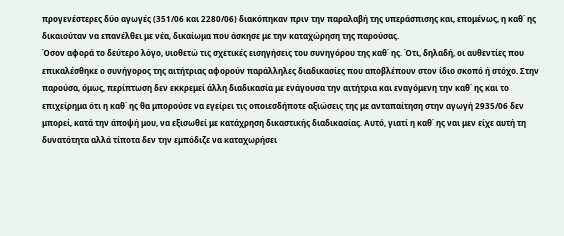προγενέστερες δύο αγωγές (351/06 και 2280/06) διακόπηκαν πριν την παραλαβή της υπεράσπισης και, επομένως, η καθ΄ ης δικαιούταν να επανέλθει με νέα, δικαίωμα που άσκησε με την καταχώρηση της παρούσας.
Όσον αφορά το δεύτερο λόγο, υιοθετώ τις σχετικές εισηγήσεις του συνηγόρου της καθ΄ ης. Ότι, δηλαδή, οι αυθεντίες που επικαλέσθηκε ο συνήγορος της αιτήτριας αφορούν παράλληλες διαδικασίες που αποβλέπουν στον ίδιο σκοπό ή στόχο. Στην παρούσα, όμως, περίπτωση δεν εκκρεμεί άλλη διαδικασία με ενάγουσα την αιτήτρια και εναγόμενη την καθ΄ ης και το επιχείρημα ότι η καθ΄ ης θα μπορούσε να εγείρει τις οποιεσδήποτε αξιώσεις της με ανταπαίτηση στην αγωγή 2935/06 δεν μπορεί, κατά την άποψή μου, να εξισωθεί με κατάχρηση δικαστικής διαδικασίας. Αυτό, γιατί η καθ΄ ης ναι μεν είχε αυτή τη δυνατότητα αλλά τίποτα δεν την εμπόδιζε να καταχωρήσει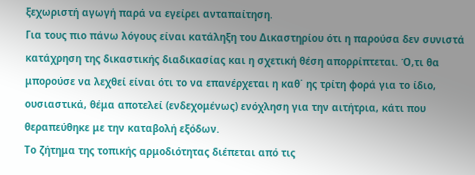ξεχωριστή αγωγή παρά να εγείρει ανταπαίτηση.
Για τους πιο πάνω λόγους είναι κατάληξη του Δικαστηρίου ότι η παρούσα δεν συνιστά κατάχρηση της δικαστικής διαδικασίας και η σχετική θέση απορρίπτεται. Ό,τι θα μπορούσε να λεχθεί είναι ότι το να επανέρχεται η καθ΄ ης τρίτη φορά για το ίδιο, ουσιαστικά, θέμα αποτελεί (ενδεχομένως) ενόχληση για την αιτήτρια, κάτι που θεραπεύθηκε με την καταβολή εξόδων.
Το ζήτημα της τοπικής αρμοδιότητας διέπεται από τις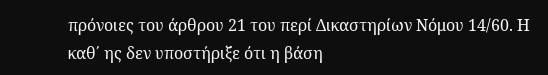πρόνοιες του άρθρου 21 του περί Δικαστηρίων Νόμου 14/60. Η καθ΄ ης δεν υποστήριξε ότι η βάση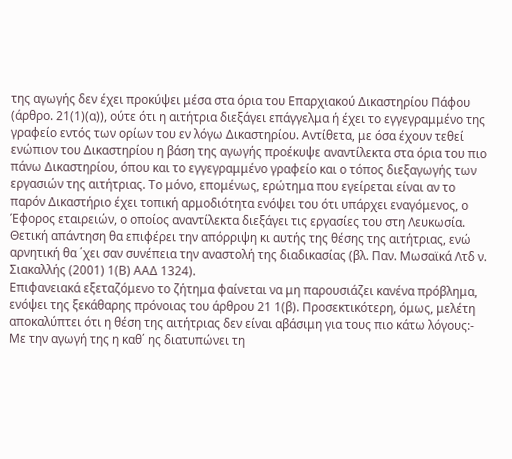της αγωγής δεν έχει προκύψει μέσα στα όρια του Επαρχιακού Δικαστηρίου Πάφου (άρθρο. 21(1)(α)), ούτε ότι η αιτήτρια διεξάγει επάγγελμα ή έχει το εγγεγραμμένο της γραφείο εντός των ορίων του εν λόγω Δικαστηρίου. Αντίθετα, με όσα έχουν τεθεί ενώπιον του Δικαστηρίου η βάση της αγωγής προέκυψε αναντίλεκτα στα όρια του πιο πάνω Δικαστηρίου, όπου και το εγγεγραμμένο γραφείο και ο τόπος διεξαγωγής των εργασιών της αιτήτριας. Το μόνο, επομένως, ερώτημα που εγείρεται είναι αν το παρόν Δικαστήριο έχει τοπική αρμοδιότητα ενόψει του ότι υπάρχει εναγόμενος, ο Έφορος εταιρειών, ο οποίος αναντίλεκτα διεξάγει τις εργασίες του στη Λευκωσία. Θετική απάντηση θα επιφέρει την απόρριψη κι αυτής της θέσης της αιτήτριας, ενώ αρνητική θα ΄χει σαν συνέπεια την αναστολή της διαδικασίας (βλ. Παν. Μωσαϊκά Λτδ ν. Σιακαλλής (2001) 1(Β) ΑΑΔ 1324).
Επιφανειακά εξεταζόμενο το ζήτημα φαίνεται να μη παρουσιάζει κανένα πρόβλημα, ενόψει της ξεκάθαρης πρόνοιας του άρθρου 21 1(β). Προσεκτικότερη, όμως, μελέτη αποκαλύπτει ότι η θέση της αιτήτριας δεν είναι αβάσιμη για τους πιο κάτω λόγους:-
Με την αγωγή της η καθ΄ ης διατυπώνει τη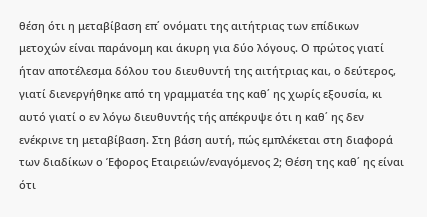θέση ότι η μεταβίβαση επ΄ ονόματι της αιτήτριας των επίδικων μετοχών είναι παράνομη και άκυρη για δύο λόγους. Ο πρώτος γιατί ήταν αποτέλεσμα δόλου του διευθυντή της αιτήτριας και, ο δεύτερος, γιατί διενεργήθηκε από τη γραμματέα της καθ΄ ης χωρίς εξουσία, κι αυτό γιατί ο εν λόγω διευθυντής τής απέκρυψε ότι η καθ΄ ης δεν ενέκρινε τη μεταβίβαση. Στη βάση αυτή, πώς εμπλέκεται στη διαφορά των διαδίκων ο Έφορος Εταιρειών/εναγόμενος 2; Θέση της καθ΄ ης είναι ότι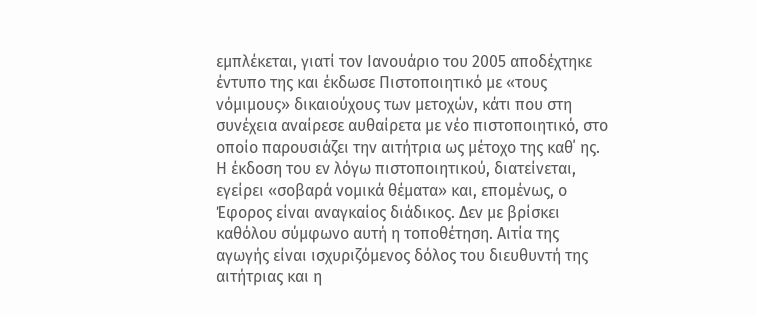εμπλέκεται, γιατί τον Ιανουάριο του 2005 αποδέχτηκε έντυπο της και έκδωσε Πιστοποιητικό με «τους νόμιμους» δικαιούχους των μετοχών, κάτι που στη συνέχεια αναίρεσε αυθαίρετα με νέο πιστοποιητικό, στο οποίο παρουσιάζει την αιτήτρια ως μέτοχο της καθ΄ ης. Η έκδοση του εν λόγω πιστοποιητικού, διατείνεται, εγείρει «σοβαρά νομικά θέματα» και, επομένως, ο Έφορος είναι αναγκαίος διάδικος. Δεν με βρίσκει καθόλου σύμφωνο αυτή η τοποθέτηση. Αιτία της αγωγής είναι ισχυριζόμενος δόλος του διευθυντή της αιτήτριας και η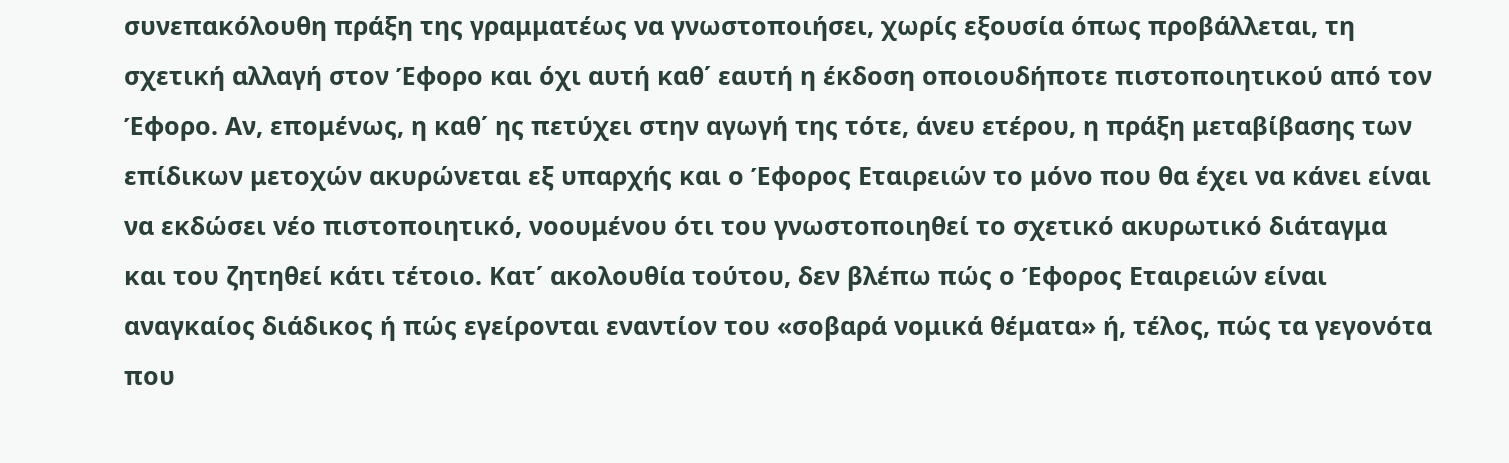συνεπακόλουθη πράξη της γραμματέως να γνωστοποιήσει, χωρίς εξουσία όπως προβάλλεται, τη σχετική αλλαγή στον Έφορο και όχι αυτή καθ΄ εαυτή η έκδοση οποιουδήποτε πιστοποιητικού από τον Έφορο. Αν, επομένως, η καθ΄ ης πετύχει στην αγωγή της τότε, άνευ ετέρου, η πράξη μεταβίβασης των επίδικων μετοχών ακυρώνεται εξ υπαρχής και ο Έφορος Εταιρειών το μόνο που θα έχει να κάνει είναι να εκδώσει νέο πιστοποιητικό, νοουμένου ότι του γνωστοποιηθεί το σχετικό ακυρωτικό διάταγμα και του ζητηθεί κάτι τέτοιο. Κατ΄ ακολουθία τούτου, δεν βλέπω πώς ο Έφορος Εταιρειών είναι αναγκαίος διάδικος ή πώς εγείρονται εναντίον του «σοβαρά νομικά θέματα» ή, τέλος, πώς τα γεγονότα που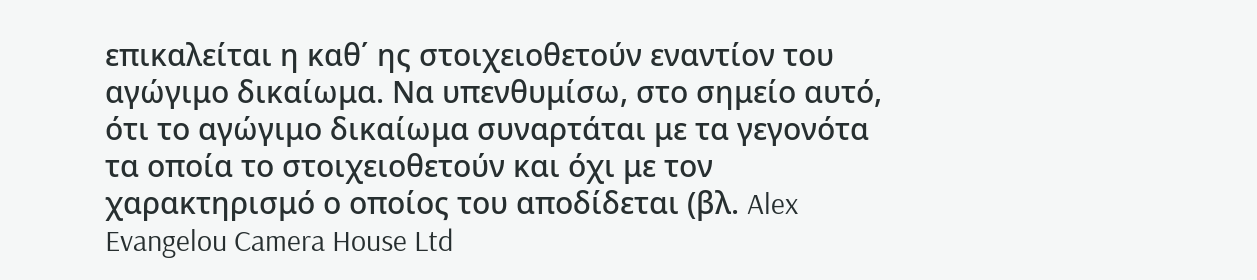επικαλείται η καθ΄ ης στοιχειοθετούν εναντίον του αγώγιμο δικαίωμα. Να υπενθυμίσω, στο σημείο αυτό, ότι το αγώγιμο δικαίωμα συναρτάται με τα γεγονότα τα οποία το στοιχειοθετούν και όχι με τον χαρακτηρισμό ο οποίος του αποδίδεται (βλ. Alex Evangelou Camera House Ltd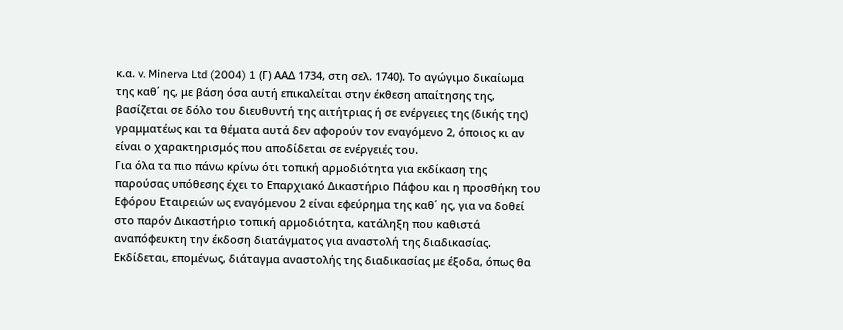κ.α. v. Minerva Ltd (2004) 1 (Γ) AAΔ 1734, στη σελ. 1740). Το αγώγιμο δικαίωμα της καθ΄ ης, με βάση όσα αυτή επικαλείται στην έκθεση απαίτησης της, βασίζεται σε δόλο του διευθυντή της αιτήτριας ή σε ενέργειες της (δικής της) γραμματέως και τα θέματα αυτά δεν αφορούν τον εναγόμενο 2, όποιος κι αν είναι ο χαρακτηρισμός που αποδίδεται σε ενέργειές του.
Για όλα τα πιο πάνω κρίνω ότι τοπική αρμοδιότητα για εκδίκαση της παρούσας υπόθεσης έχει το Επαρχιακό Δικαστήριο Πάφου και η προσθήκη του Εφόρου Εταιρειών ως εναγόμενου 2 είναι εφεύρημα της καθ΄ ης, για να δοθεί στο παρόν Δικαστήριο τοπική αρμοδιότητα, κατάληξη που καθιστά αναπόφευκτη την έκδοση διατάγματος για αναστολή της διαδικασίας. Εκδίδεται, επομένως, διάταγμα αναστολής της διαδικασίας με έξοδα, όπως θα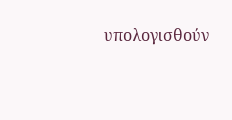υπολογισθούν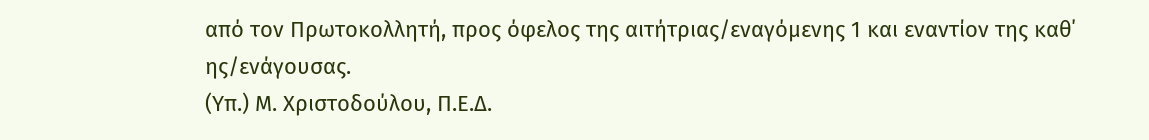από τον Πρωτοκολλητή, προς όφελος της αιτήτριας/εναγόμενης 1 και εναντίον της καθ΄ ης/ενάγουσας.
(Υπ.) Μ. Χριστοδούλου, Π.Ε.Δ.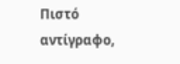Πιστό αντίγραφο,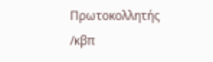Πρωτοκολλητής
/κβπ